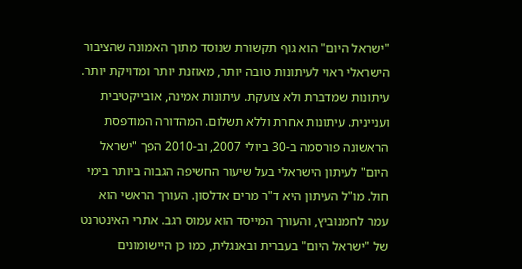"ישראל היום" הוא גוף תקשורת שנוסד מתוך האמונה שהציבור הישראלי ראוי לעיתונות טובה יותר, מאוזנת יותר ומדויקת יותר. עיתונות שמדברת ולא צועקת. עיתונות אמינה, אובייקטיבית ועניינית. עיתונות אחרת וללא תשלום. המהדורה המודפסת הראשונה פורסמה ב-30 ביולי 2007, וב-2010 הפך "ישראל היום" לעיתון הישראלי בעל שיעור החשיפה הגבוה ביותר בימי חול. מו"ל העיתון היא ד"ר מרים אדלסון. העורך הראשי הוא עמר לחמנוביץ, והעורך המייסד הוא עמוס רגב. אתרי האינטרנט של "ישראל היום" בעברית ובאנגלית, כמו כן היישומונים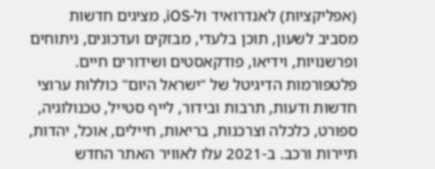(אפליקציות) לאנדרואיד ול-iOS, מציגים חדשות מסביב לשעון, תוכן בלעדי, מבזקים ועדכונים, ניתוחים ופרשנויות, וידיאו, פודקאסטים ושידורים חיים. פלטפורמות הדיגיטל של "ישראל היום" כוללות ערוצי חדשות ודעות, תרבות ובידור, לייף סטייל, טכנולוגיה, ספורט, כלכלה וצרכנות, בריאות, חיילים, אוכל, יהדות, תיירות ורכב. ב-2021 עלו לאוויר האתר החדש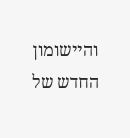והיישומון החדש של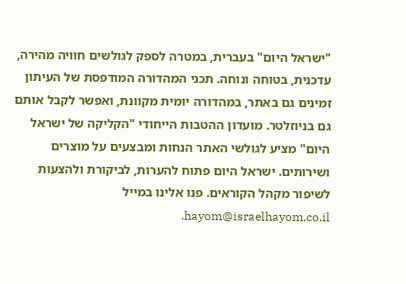"ישראל היום" בעברית, במטרה לספק לגולשים חוויה מהירה, עדכנית, בטוחה ונוחה. תכני המהדורה המודפסת של העיתון זמינים גם באתר, במהדורה יומית מקוונת, ואפשר לקבל אותם גם בניוזלטר. מועדון ההטבות הייחודי "הקליקה של ישראל היום" מציע לגולשי האתר הנחות ומבצעים על מוצרים ושירותים. ישראל היום פתוח להערות, לביקורת ולהצעות לשיפור מקהל הקוראים. פנו אלינו במייל hayom@israelhayom.co.il.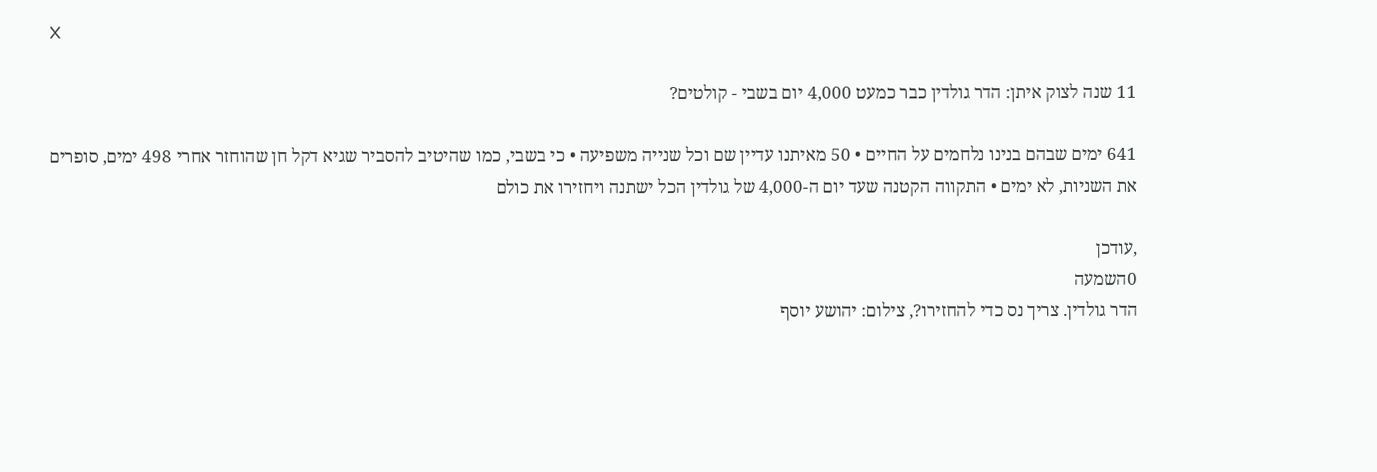X

11 שנה לצוק איתן: הדר גולדין כבר כמעט 4,000 יום בשבי - קולטים?

641 ימים שבהם בנינו נלחמים על החיים • 50 מאיתנו עדיין שם וכל שנייה משפיעה • כי בשבי, כמו שהיטיב להסביר שגיא דקל חן שהוחזר אחרי 498 ימים, סופרים את השניות, לא ימים • התקווה הקטנה שעד יום ה-4,000 של גולדין הכל ישתנה ויחזירו את כולם

,עודכן
0השמעה
הדר גולדין. צריך נס כדי להחזירו?, צילום: יהושע יוסף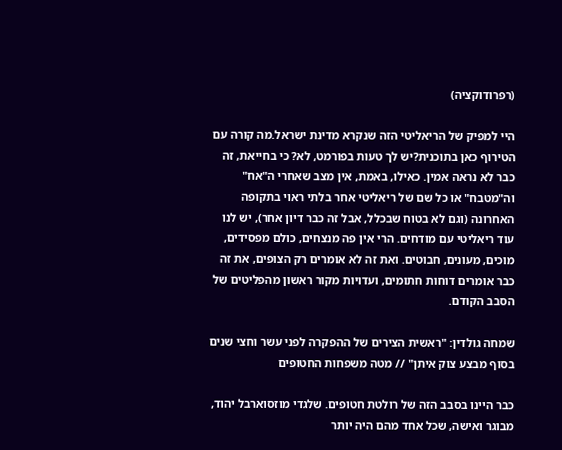(רפרודוקציה)

היי למפיק של הריאליטי הזה שנקרא מדינת ישראל.מה קורה עם הטירוף כאן בתוכנית?יש לך טעות בפורמט, לא? כי בחייאת, זה כבר לא נראה אמין. כאילו, באמת, אין מצב שאחרי ה"אח" וה"מטבח" או כל שם של ריאליטי אחר בלתי ראוי בתקופה האחרונה (וגם לא בטוח שבכלל, אבל זה כבר דיון אחר), יש לנו עוד ריאליטי עם מודחים. הרי אין פה מנצחים, כולם מפסידים, מוכים, מעונים, חבוטים. ואת זה לא אומרים רק הצופים, את זה כבר אומרים דוחות חתומים, ועדויות מקור ראשון מהפליטים של הסבב הקודם.

שמחה גולדין: "ראשית הצירים של ההפקרה לפני עשר וחצי שנים בסוף מבצע צוק איתן" // מטה משפחות החטופים

כבר היינו בסבב הזה של רולטת חטופים. שלגדי מוזסוארבל יהוד, מבוגר ואישה, שכל אחד מהם היה יותר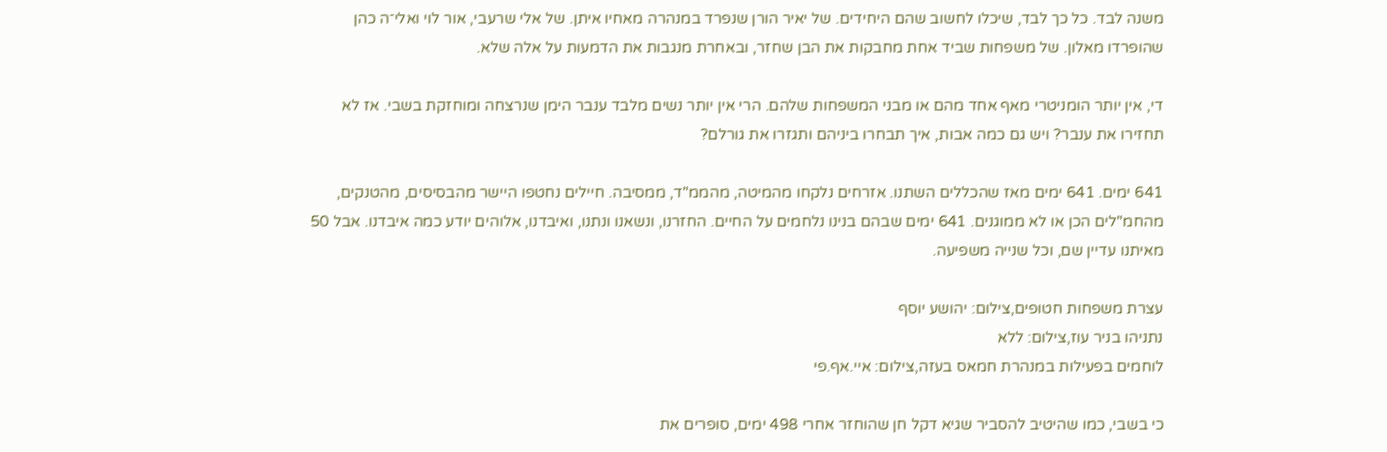משנה לבד. כל כך לבד, שיכלו לחשוב שהם היחידים. של יאיר הורן שנפרד במנהרה מאחיו איתן. של אלי שרעבי, אור לוי ואלי־ה כהן שהופרדו מאלון. של משפחות שביד אחת מחבקות את הבן שחזר, ובאחרת מנגבות את הדמעות על אלה שלא.

די, אין יותר הומניטרי מאף אחד מהם או מבני המשפחות שלהם. הרי אין יותר נשים מלבד ענבר הימן שנרצחה ומוחזקת בשבי. אז לא תחזירו את ענבר? ויש גם כמה אבות, איך תבחרו ביניהם ותגזרו את גורלם?

641 ימים. 641 ימים מאז שהכללים השתנו. אזרחים נלקחו מהמיטה, מהממ"ד, ממסיבה. חיילים נחטפו היישר מהבסיסים, מהטנקים, מהחמ"לים הכן או לא ממוגנים. 641 ימים שבהם בנינו נלחמים על החיים. החזרנו, ונשאנו ונתנו, ואיבדנו, אלוהים יודע כמה איבדנו. אבל 50 מאיתנו עדיין שם, וכל שנייה משפיעה.

עצרת משפחות חטופים,צילום: יהושע יוסף
נתניהו בניר עוז,צילום: ללא
לוחמים בפעילות במנהרת חמאס בעזה,צילום: איי.אף.פי

כי בשבי, כמו שהיטיב להסביר שגיא דקל חן שהוחזר אחרי 498 ימים, סופרים את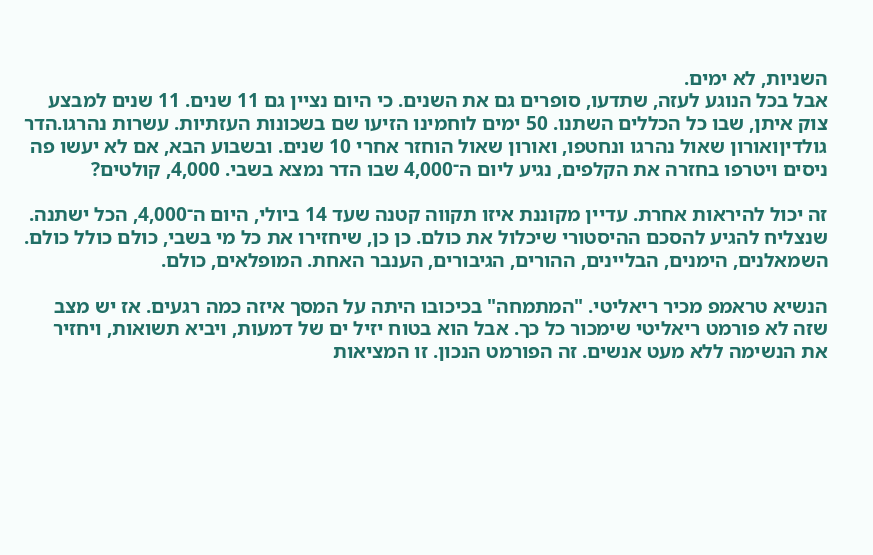השניות, לא ימים.
אבל בכל הנוגע לעזה, שתדעו, סופרים גם את השנים. כי היום נציין גם 11 שנים. 11 שנים למבצע צוק איתן, שבו כל הכללים השתנו. 50 ימים לוחמינו הזיעו שם בשכונות העזתיות. עשרות נהרגו.הדר גולדיןואורון שאול נהרגו ונחטפו, ואורון שאול הוחזר אחרי 10 שנים. ובשבוע הבא, אם לא יעשו פה ניסים ויטרפו בחזרה את הקלפים, נגיע ליום ה־4,000 שבו הדר נמצא בשבי. 4,000, קולטים?

זה יכול להיראות אחרת. עדיין מקוננת איזו תקווה קטנה שעד 14 ביולי, היום ה־4,000, הכל ישתנה. שנצליח להגיע להסכם ההיסטורי שיכלול את כולם. כן כן, שיחזירו את כל מי בשבי, כולם כולל כולם. השמאלנים, הימנים, הבליינים, ההורים, הגיבורים, הענבר האחת. המופלאים, כולם.

הנשיא טראמפ מכיר ריאליטי. "המתמחה" בכיכובו היתה על המסך איזה כמה רגעים. אז יש מצב שזה לא פורמט ריאליטי שימכור כל כך. אבל הוא בטוח יזיל ים של דמעות, ויביא תשואות, ויחזיר את הנשימה ללא מעט אנשים. זה הפורמט הנכון. זו המציאות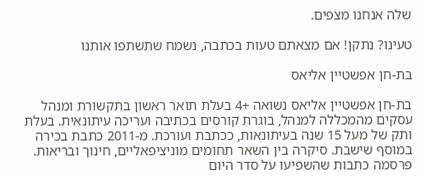שלה אנחנו מצפים.

טעינו? נתקן! אם מצאתם טעות בכתבה, נשמח שתשתפו אותנו

בת-חן אפשטיין אליאס

בת-חן אפשטיין אליאס נשואה +4 בעלת תואר ראשון בתקשורת ומנהל עסקים מהמכללה למנהל, בוגרת קורסים בכתיבה ועריכה עיתונאית. בעלת ותק של מעל 15 שנה בעיתונאות, ככתבת ועורכת. מ-2011 כתבת בכירה במוסף שישבת. סיקרה בין השאר תחומים מוניציפאליים, חינוך ובריאות. פרסמה כתבות שהשפיעו על סדר היום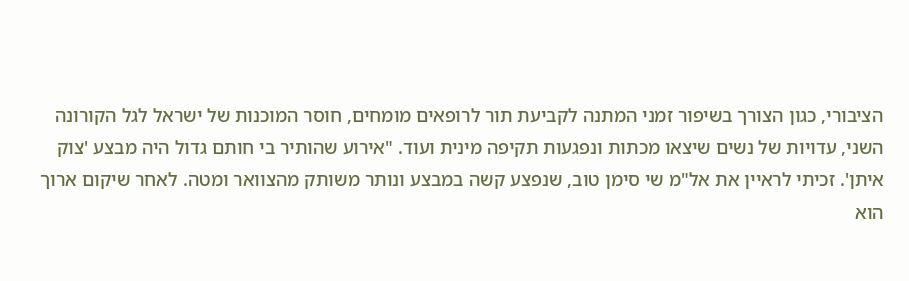הציבורי, כגון הצורך בשיפור זמני המתנה לקביעת תור לרופאים מומחים, חוסר המוכנות של ישראל לגל הקורונה השני, עדויות של נשים שיצאו מכתות ונפגעות תקיפה מינית ועוד. "אירוע שהותיר בי חותם גדול היה מבצע 'צוק איתן'. זכיתי לראיין את אל"מ שי סימן טוב, שנפצע קשה במבצע ונותר משותק מהצוואר ומטה. לאחר שיקום ארוך הוא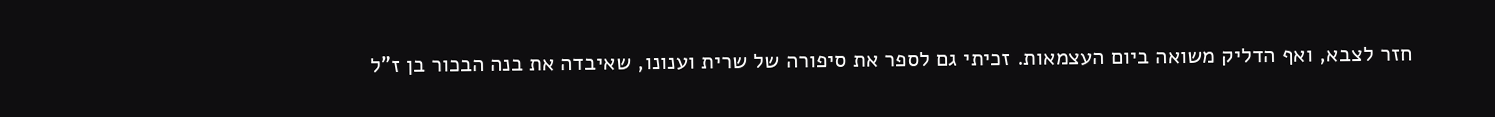חזר לצבא, ואף הדליק משואה ביום העצמאות. זכיתי גם לספר את סיפורה של שרית וענונו, שאיבדה את בנה הבכור בן ז"ל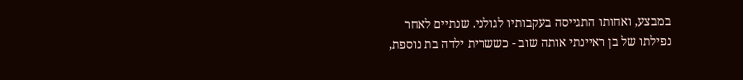במבצע, ואחותו התגייסה בעקבותיו לגולני. שנתיים לאחר נפילתו של בן ראיינתי אותה שוב - כששרית ילדה בת נוספת,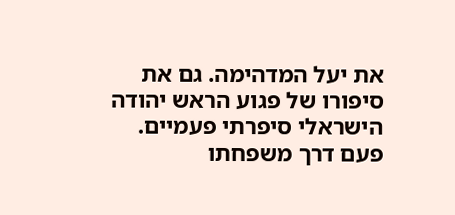את יעל המדהימה. גם את סיפורו של פגוע הראש יהודה הישראלי סיפרתי פעמיים. פעם דרך משפחתו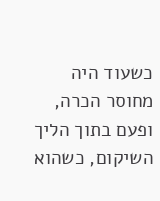כשעוד היה מחוסר הכרה, ופעם בתוך הליך השיקום, כשהוא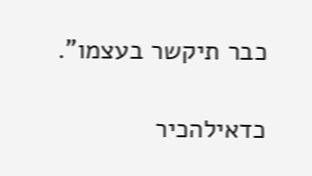כבר תיקשר בעצמו".

כדאילהכיר